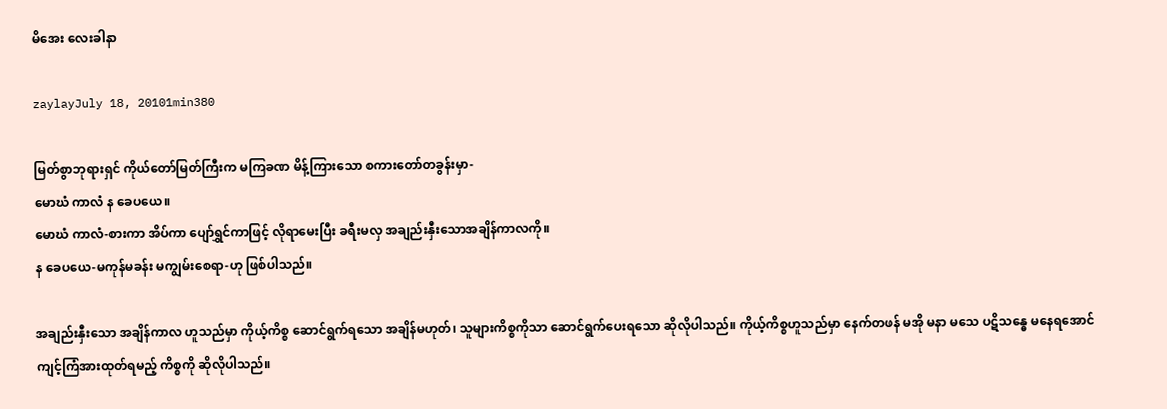မိအေး လေးခါနာ

zaylayJuly 18, 20101min380

မြတ်စွာဘုရားရှင် ကိုယ်တော်မြတ်ကြီးက မကြခဏ မိန့်ကြားသော စကားတော်တခွန်းမှာ-
မောဃံ ကာလံ န ခေပယေ။
မောဃံ ကာလံ-စားကာ အိပ်ကာ ပျော်ရွှင်ကာဖြင့် လိုရာမေးပြီး ခရီးမလှ အချည်းနှီးသောအချိန်ကာလကို။
န ခေပယေ-မကုန်မခန်း မကျွမ်းစေရာ-ဟု ဖြစ်ပါသည်။

အချည်းနှီးသော အချိန်ကာလ ဟူသည်မှာ ကိုယ့်ကိစ္စ ဆောင်ရွက်ရသော အချိန်မဟုတ်၊ သူများကိစ္စကိုသာ ဆောင်ရွက်ပေးရသော ဆိုလိုပါသည်။ ကိုယ့်ကိစ္စဟူသည်မှာ နေက်တဖန် မအို မနာ မသေ ပဋိသန္ဓေ မနေရအောင် ကျင့်ကြံအားထုတ်ရမည့် ကိစ္စကို ဆိုလိုပါသည်။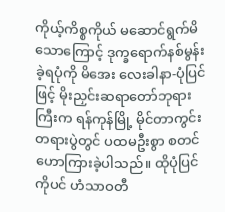ကိုယ့်ကိစ္စကိုယ် မဆောင်ရွက်မိသောကြောင့် ဒုက္ခရောက်နစ်မွန်းခဲ့ရပုံကို မိအေး လေးခါနာ-ပုံပြင်ဖြင့် မိုးညှင်းဆရာတော်ဘုရားကြီးက ရန်ကုန်မြို့ မိုင်တာကွင်း တရားပွဲတွင် ပထမဦးစွာ စတင် ဟောကြားခဲ့ပါသည်။ ထိုပုံပြင်ကိုပင် ဟံသာဝတီ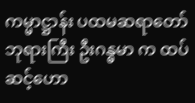ကမ္မာဋ္ဌာန်း ပထမဆရာတော် ဘုရားကြီး ဦးဂန္ဓမာ က ထပ်ဆင့်ဟော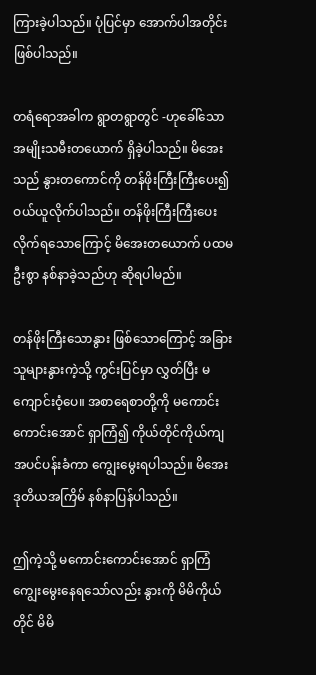ကြားခဲ့ပါသည်။ ပုံပြင်မှာ အောက်ပါအတိုင်း ဖြစ်ပါသည်။

တရံရောအခါက ရွာတရွာတွင် -ဟုခေါ်သော အမျိုးသမီးတယောက် ရှိခဲ့ပါသည်။ မိအေးသည် နွားတကောင်ကို တန်ဖိုးကြီးကြီးပေး၍ ဝယ်ယူလိုက်ပါသည်။ တန်ဖိုးကြီးကြီးပေးလိုက်ရသောကြောင့် မိအေးတယောက် ပထမဦးစွာ နစ်နာခဲ့သည်ဟု ဆိုရပါမည်။

တန်ဖိုးကြီးသောနွား ဖြစ်သောကြောင့် အခြားသူများနွားကဲ့သို့ ကွင်းပြင်မှာ လွှတ်ပြီး မကျောင်းဝံ့ပေ။ အစာရေစာတို့ကို မကောင်းကောင်းအောင် ရှာကြံ၍ ကိုယ်တိုင်ကိုယ်ကျ အပင်ပန်းခံကာ ကျွေးမွေးရပါသည်။ မိအေး ဒုတိယအကြိမ် နစ်နာပြန်ပါသည်။

ဤကဲ့သို့ မကောင်းကောင်းအောင် ရှာကြံကျွေးမွေးနေရသော်လည်း နွားကို မိမိကိုယ်တိုင် မိမိ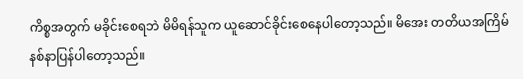ကိစ္စအတွက် မခိုင်းစေရဘဲ မိမိရန်သူက ယူဆောင်ခိုင်းစေနေပါတော့သည်။ မိအေး တတိယအကြိမ် နစ်နာပြန်ပါတော့သည်။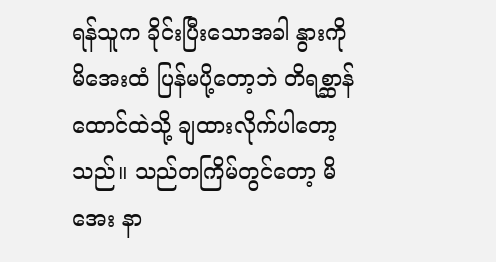ရန်သူက ခိုင်းပြီးသောအခါ နွားကို မိအေးထံ ပြန်မပို့တော့ဘဲ တိရစ္ဆာန်ထောင်ထဲသို့ ချထားလိုက်ပါတော့သည်။ သည်တကြိမ်တွင်တော့ မိအေး နာ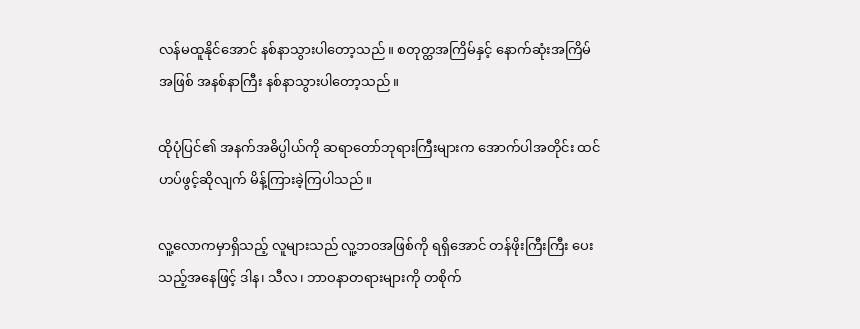လန်မထူနိုင်အောင် နစ်နာသွားပါတော့သည်။ စတုတ္ထအကြိမ်နှင့် နောက်ဆုံးအကြိမ်အဖြစ် အနစ်နာကြီး နစ်နာသွားပါတော့သည်။

ထိုပုံပြင်၏ အနက်အဓိပ္ပါယ်ကို ဆရာတော်ဘုရားကြီးများက အောက်ပါအတိုင်း ထင်ဟပ်ဖွင့်ဆိုလျက် မိန့်ကြားခဲ့ကြပါသည်။

လူ့လောကမှာရှိသည့် လူများသည် လူ့ဘဝအဖြစ်ကို ရရှိအောင် တန်ဖိုးကြီးကြီး ပေးသည့်အနေဖြင့် ဒါန၊ သီလ၊ ဘာဝနာတရားများကို တစိုက်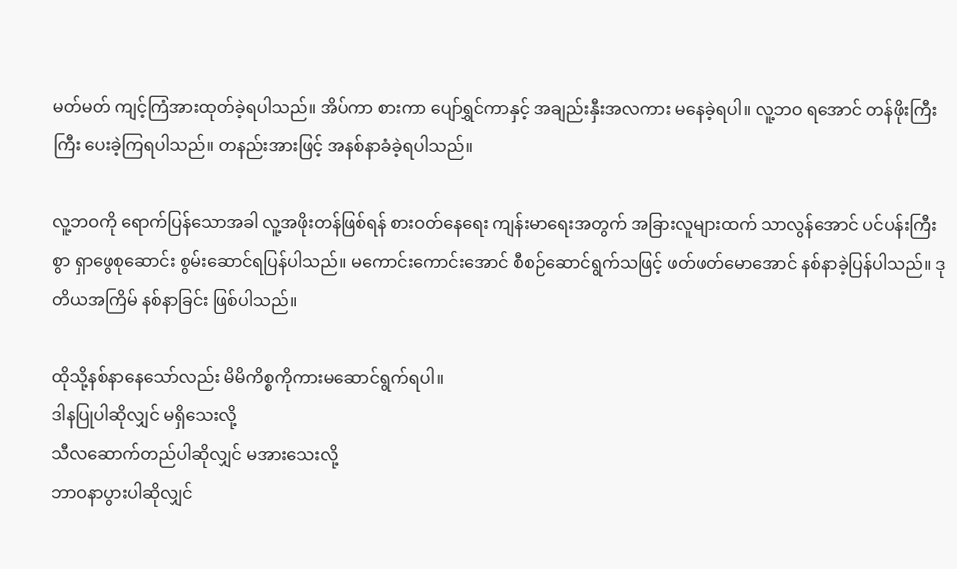မတ်မတ် ကျင့်ကြံအားထုတ်ခဲ့ရပါသည်။ အိပ်ကာ စားကာ ပျော်ရွှင်ကာနှင့် အချည်းနှီးအလကား မနေခဲ့ရပါ။ လူ့ဘဝ ရအောင် တန်ဖိုးကြီးကြီး ပေးခဲ့ကြရပါသည်။ တနည်းအားဖြင့် အနစ်နာခံခဲ့ရပါသည်။

လူ့ဘဝကို ရောက်ပြန်သောအခါ လူ့အဖိုးတန်ဖြစ်ရန် စားဝတ်နေရေး ကျန်းမာရေးအတွက် အခြားလူများထက် သာလွန်အောင် ပင်ပန်းကြီးစွာ ရှာဖွေစုဆောင်း စွမ်းဆောင်ရပြန်ပါသည်။ မကောင်းကောင်းအောင် စီစဉ်ဆောင်ရွက်သဖြင့် ဖတ်ဖတ်မောအောင် နစ်နာခဲ့ပြန်ပါသည်။ ဒုတိယအကြိမ် နစ်နာခြင်း ဖြစ်ပါသည်။

ထိုသို့နစ်နာနေသော်လည်း မိမိကိစ္စကိုကားမဆောင်ရွက်ရပါ။
ဒါနပြုပါဆိုလျှင် မရှိသေးလို့
သီလဆောက်တည်ပါဆိုလျှင် မအားသေးလို့
ဘာဝနာပွားပါဆိုလျှင်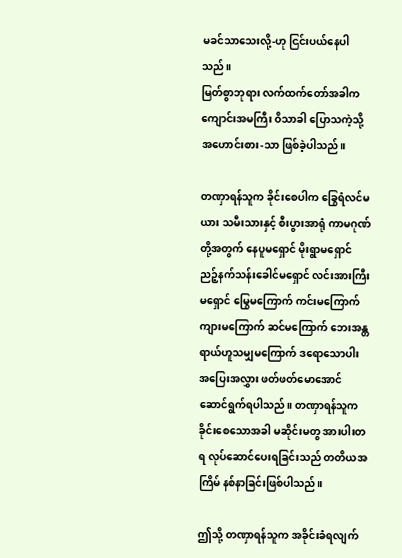မခင်သာသေးလို့-ဟု ငြင်းပယ်နေပါသည်။
မြတ်စွာဘုရား လက်ထက်တော်အခါက ကျောင်းအမကြီး ဝိသာခါ ပြောသကဲ့သို့ အဟောင်းစား-သာ ဖြစ်ခဲ့ပါသည်။

တဏှာရန်သူက ခိုင်းစေပါက ခြွေရံလင်မယား သမီးသားနှင့် စီးပွားအာရုံ ကာမဂုဏ်တို့အတွက် နေပူမရှောင် မိုးရွာမရှောင် ညဉ့်နက်သန်းခေါင်မရှောင် လင်းအားကြီးမရှောင် မြွေမကြောက် ကင်းမကြောက် ကျားမကြောက် ဆင်မကြောက် ဘေးအန္တရာယ်ဟူသမျှမကြောက် ဒရောသောပါး အပြေးအလွှား ဖတ်ဖတ်မောအောင် ဆောင်ရွက်ရပါသည်။ တဏှာရန်သူက ခိုင်းစေသောအခါ မဆိုင်းမတွ အားပါးတရ လုပ်ဆောင်ပေးရခြင်းသည် တတိယအကြိမ် နစ်နာခြင်းဖြစ်ပါသည်။

ဤသို့ တဏှာရန်သူက အခိုင်းခံရလျက်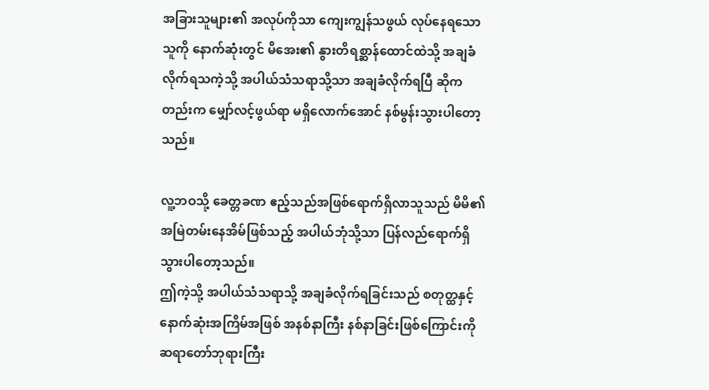အခြားသူများ၏ အလုပ်ကိုသာ ကျေးကျွန်သဖွယ် လုပ်နေရသော သူကို နောက်ဆုံးတွင် မိအေး၏ နွားတိရစ္ဆာန်ထောင်ထဲသို့ အချခံလိုက်ရသကဲ့သို့ အပါယ်သံသရာသို့သာ အချခံလိုက်ရပြီ ဆိုကတည်းက မျှော်လင့်ဖွယ်ရာ မရှိလောက်အောင် နစ်မွန်းသွားပါတော့သည်။

လူ့ဘဝသို့ ခေတ္တခဏ ဧည့်သည်အဖြစ်ရောက်ရှိလာသူသည် မိမိ၏ အမြဲတမ်းနေအိမ်ဖြစ်သည့် အပါယ်ဘုံသို့သာ ပြန်လည်ရောက်ရှိသွားပါတော့သည်။
ဤကဲ့သို့ အပါယ်သံသရာသို့ အချခံလိုက်ရခြင်းသည် စတုတ္ထနှင့် နောက်ဆုံးအကြိမ်အဖြစ် အနစ်နာကြီး နစ်နာခြင်းဖြစ်ကြောင်းကို ဆရာတော်ဘုရားကြီး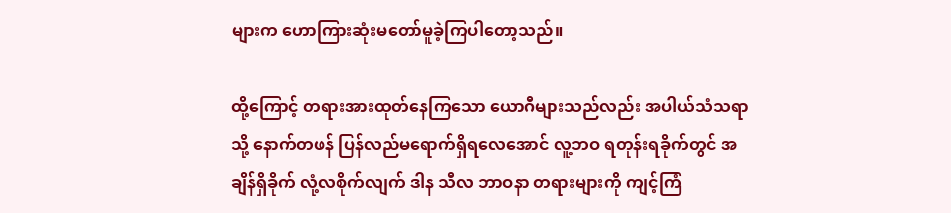များက ဟောကြားဆုံးမတော်မူခဲ့ကြပါတော့သည်။

ထို့ကြောင့် တရားအားထုတ်နေကြသော ယောဂီများသည်လည်း အပါယ်သံသရာသို့ နောက်တဖန် ပြန်လည်မရောက်ရှိရလေအောင် လူ့ဘဝ ရတုန်းရခိုက်တွင် အချိန်ရှိခိုက် လုံ့လစိုက်လျက် ဒါန သီလ ဘာဝနာ တရားများကို ကျင့်ကြံ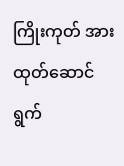ကြိုးကုတ် အားထုတ်ဆောင်ရွက်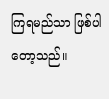ကြရမည်သာ ဖြစ်ပါတော့သည်။